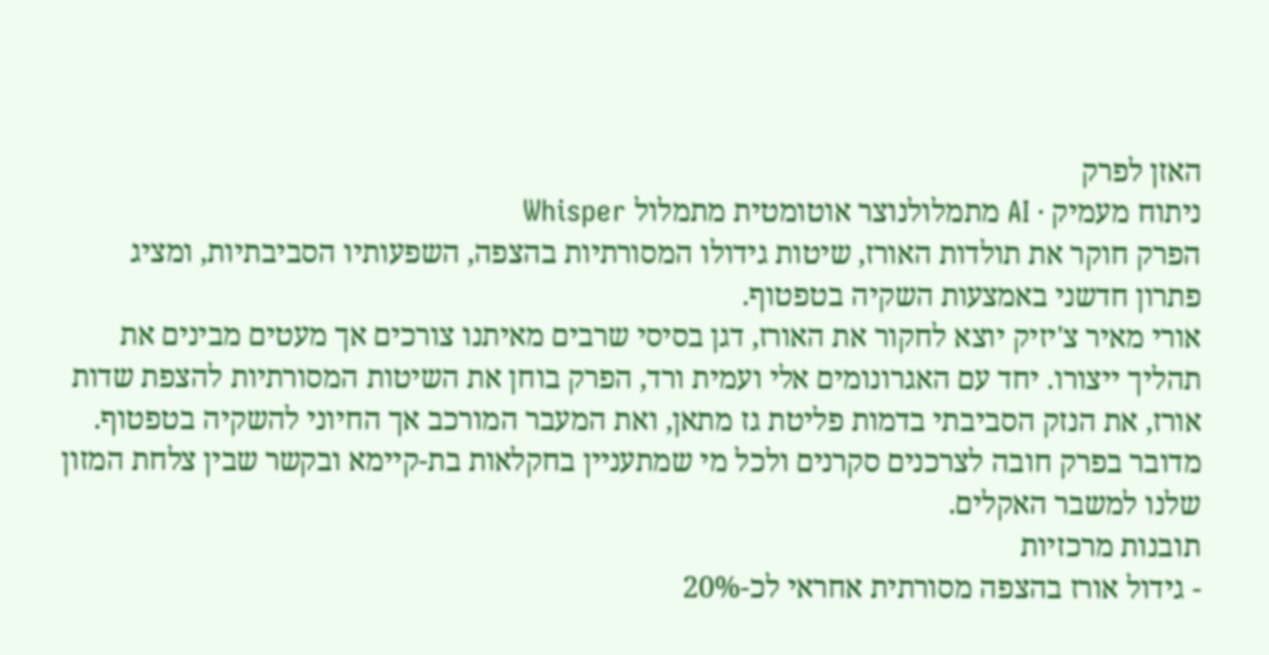האזן לפרק
ניתוח מעמיק · AI מתמלולנוצר אוטומטית מתמלול Whisper
הפרק חוקר את תולדות האורז, שיטות גידולו המסורתיות בהצפה, השפעותיו הסביבתיות, ומציג פתרון חדשני באמצעות השקיה בטפטוף.
אורי מאיר צ'יזיק יוצא לחקור את האורז, דגן בסיסי שרבים מאיתנו צורכים אך מעטים מבינים את תהליך ייצורו. יחד עם האגרונומים אלי ועמית ורד, הפרק בוחן את השיטות המסורתיות להצפת שדות אורז, את הנזק הסביבתי בדמות פליטת גז מתאן, ואת המעבר המורכב אך החיוני להשקיה בטפטוף. מדובר בפרק חובה לצרכנים סקרנים ולכל מי שמתעניין בחקלאות בת-קיימא ובקשר שבין צלחת המזון שלנו למשבר האקלים.
תובנות מרכזיות
- גידול אורז בהצפה מסורתית אחראי לכ-20%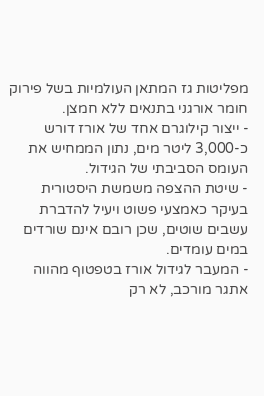מפליטות גז המתאן העולמיות בשל פירוק חומר אורגני בתנאים ללא חמצן.
- ייצור קילוגרם אחד של אורז דורש כ-3,000 ליטר מים, נתון הממחיש את העומס הסביבתי של הגידול.
- שיטת ההצפה משמשת היסטורית בעיקר כאמצעי פשוט ויעיל להדברת עשבים שוטים, שכן רובם אינם שורדים במים עומדים.
- המעבר לגידול אורז בטפטוף מהווה אתגר מורכב, לא רק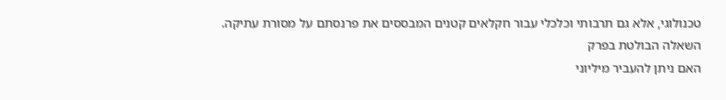טכנולוגי, אלא גם תרבותי וכלכלי עבור חקלאים קטנים המבססים את פרנסתם על מסורת עתיקה.
השאלה הבולטת בפרק
האם ניתן להעביר מיליוני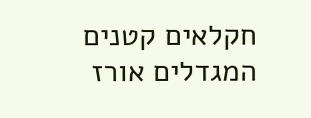חקלאים קטנים המגדלים אורז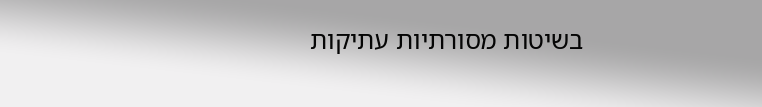בשיטות מסורתיות עתיקות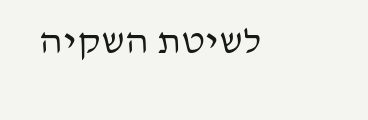לשיטת השקיה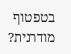בטפטוף מודרנית?